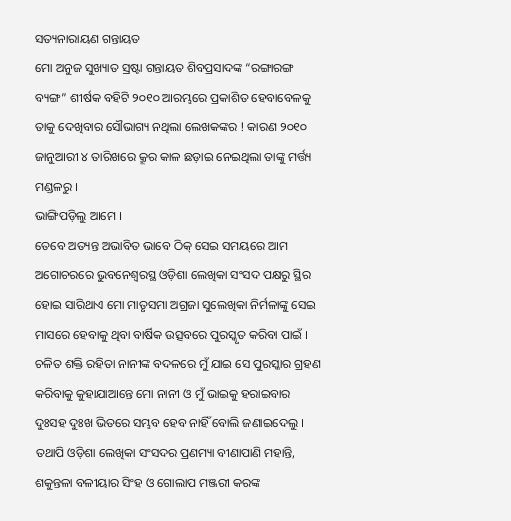ସତ୍ୟନାରାୟଣ ଗନ୍ତାୟତ
ମୋ ଅନୁଜ ସୁଖ୍ୟାତ ସ୍ରଷ୍ଟା ଗନ୍ତାୟତ ଶିବପ୍ରସାଦଙ୍କ “ରଙ୍ଗାରଙ୍ଗ ବ୍ୟଙ୍ଗ” ଶୀର୍ଷକ ବହିଟି ୨୦୧୦ ଆରମ୍ଭରେ ପ୍ରକାଶିତ ହେବାବେଳକୁ ତାକୁ ଦେଖିବାର ସୌଭାଗ୍ୟ ନଥିଲା ଲେଖକଙ୍କର ! କାରଣ ୨୦୧୦ ଜାନୁଆରୀ ୪ ତାରିଖରେ କ୍ରୂର କାଳ ଛଡ଼ାଇ ନେଇଥିଲା ତାଙ୍କୁ ମର୍ତ୍ତ୍ୟ ମଣ୍ଡଳରୁ ।
ଭାଙ୍ଗିପଡ଼ିଲୁ ଆମେ ।
ତେବେ ଅତ୍ୟନ୍ତ ଅଭାବିତ ଭାବେ ଠିକ୍ ସେଇ ସମୟରେ ଆମ ଅଗୋଚରରେ ଭୁବନେଶ୍ୱରସ୍ଥ ଓଡ଼ିଶା ଲେଖିକା ସଂସଦ ପକ୍ଷରୁ ସ୍ଥିର ହୋଇ ସାରିଥାଏ ମୋ ମାତୃସମା ଅଗ୍ରଜା ସୁଲେଖିକା ନିର୍ମଳାଙ୍କୁ ସେଇ ମାସରେ ହେବାକୁ ଥିବା ବାର୍ଷିକ ଉତ୍ସବରେ ପୁରସ୍କୃତ କରିବା ପାଇଁ । ଚଳିତ ଶକ୍ତି ରହିତା ନାନୀଙ୍କ ବଦଳରେ ମୁଁ ଯାଇ ସେ ପୁରସ୍କାର ଗ୍ରହଣ କରିବାକୁ କୁହାଯାଆନ୍ତେ ମୋ ନାନୀ ଓ ମୁଁ ଭାଇକୁ ହରାଇବାର ଦୁଃସହ ଦୁଃଖ ଭିତରେ ସମ୍ଭବ ହେବ ନାହିଁ ବୋଲି ଜଣାଇଦେଲୁ । ତଥାପି ଓଡ଼ିଶା ଲେଖିକା ସଂସଦର ପ୍ରଣମ୍ୟା ବୀଣାପାଣି ମହାନ୍ତି, ଶକୁନ୍ତଳା ବଳୀୟାର ସିଂହ ଓ ଗୋଲାପ ମଞ୍ଜରୀ କରଙ୍କ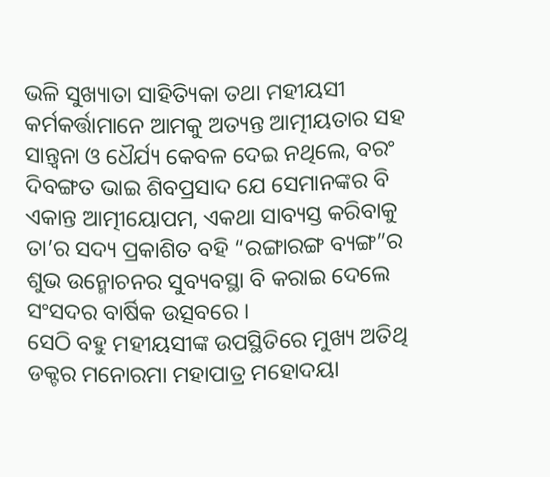ଭଳି ସୁଖ୍ୟାତା ସାହିତ୍ୟିକା ତଥା ମହୀୟସୀ କର୍ମକର୍ତ୍ତାମାନେ ଆମକୁ ଅତ୍ୟନ୍ତ ଆତ୍ମୀୟତାର ସହ ସାନ୍ତ୍ଵନା ଓ ଧୈର୍ଯ୍ୟ କେବଳ ଦେଇ ନଥିଲେ, ବରଂ ଦିବଙ୍ଗତ ଭାଇ ଶିବପ୍ରସାଦ ଯେ ସେମାନଙ୍କର ବି ଏକାନ୍ତ ଆତ୍ମୀୟୋପମ, ଏକଥା ସାବ୍ୟସ୍ତ କରିବାକୁ ତା’ର ସଦ୍ୟ ପ୍ରକାଶିତ ବହି “ରଙ୍ଗାରଙ୍ଗ ବ୍ୟଙ୍ଗ”ର ଶୁଭ ଉନ୍ମୋଚନର ସୁବ୍ୟବସ୍ଥା ବି କରାଇ ଦେଲେ ସଂସଦର ବାର୍ଷିକ ଉତ୍ସବରେ ।
ସେଠି ବହୁ ମହୀୟସୀଙ୍କ ଉପସ୍ଥିତିରେ ମୁଖ୍ୟ ଅତିଥି ଡକ୍ଟର ମନୋରମା ମହାପାତ୍ର ମହୋଦୟା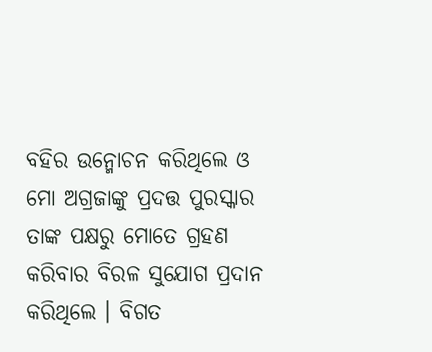ବହିର ଉନ୍ମୋଚନ କରିଥିଲେ ଓ ମୋ ଅଗ୍ରଜାଙ୍କୁ ପ୍ରଦତ୍ତ ପୁରସ୍କାର ତାଙ୍କ ପକ୍ଷରୁ ମୋତେ ଗ୍ରହଣ କରିବାର ବିରଳ ସୁଯୋଗ ପ୍ରଦାନ କରିଥିଲେ । ବିଗତ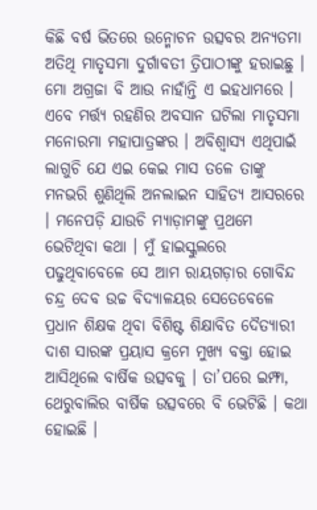କିଛି ବର୍ଷ ଭିତରେ ଉନ୍ମୋଚନ ଉତ୍ସବର ଅନ୍ୟତମା ଅତିଥି ମାତୃସମା ଦୁର୍ଗାବତୀ ତ୍ରିପାଠୀଙ୍କୁ ହରାଇଛୁ । ମୋ ଅଗ୍ରଜା ବି ଆଉ ନାହାଁନ୍ତି ଏ ଇହଧାମରେ ।
ଏବେ ମର୍ତ୍ତ୍ୟ ରହଣିର ଅବସାନ ଘଟିଲା ମାତୃସମା ମନୋରମା ମହାପାତ୍ରଙ୍କର । ଅବିଶ୍ୱାସ୍ୟ ଏଥିପାଇଁ ଲାଗୁଚି ଯେ ଏଇ କେଇ ମାସ ତଳେ ତାଙ୍କୁ ମନଭରି ଶୁଣିଥିଲି ଅନଲାଇନ ସାହିତ୍ୟ ଆସରରେ । ମନେପଡ଼ି ଯାଉଚି ମ୍ୟାଡ଼ାମଙ୍କୁ ପ୍ରଥମେ ଭେଟିଥିବା କଥା । ମୁଁ ହାଇସ୍କୁଲରେ ପଢୁଥିବାବେଳେ ସେ ଆମ ରାୟଗଡ଼ାର ଗୋବିନ୍ଦ ଚନ୍ଦ୍ର ଦେବ ଉଚ୍ଚ ବିଦ୍ୟାଳୟର ସେତେବେଳେ ପ୍ରଧାନ ଶିକ୍ଷକ ଥିବା ବିଶିଷ୍ଟ ଶିକ୍ଷାବିତ ଦୈତ୍ୟାରୀ ଦାଶ ସାରଙ୍କ ପ୍ରୟାସ କ୍ରମେ ମୁଖ୍ୟ ବକ୍ତା ହୋଇ ଆସିଥିଲେ ବାର୍ଷିକ ଉତ୍ସବକୁ । ତା’ପରେ ଇମ୍ଫା, ଥେରୁବାଲିର ବାର୍ଷିକ ଉତ୍ସବରେ ବି ଭେଟିଛି । କଥା ହୋଇଛି ।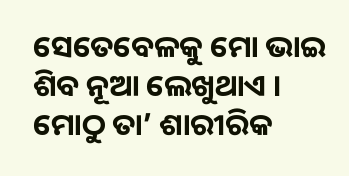ସେତେବେଳକୁ ମୋ ଭାଇ ଶିବ ନୂଆ ଲେଖୁଥାଏ । ମୋଠୁ ତା’ ଶାରୀରିକ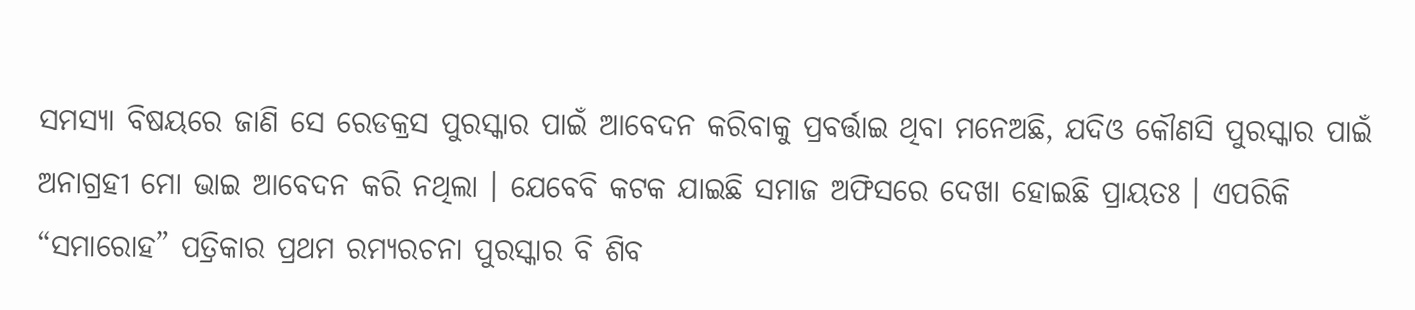ସମସ୍ୟା ବିଷୟରେ ଜାଣି ସେ ରେଡକ୍ରସ ପୁରସ୍କାର ପାଇଁ ଆବେଦନ କରିବାକୁ ପ୍ରବର୍ତ୍ତାଇ ଥିବା ମନେଅଛି, ଯଦିଓ କୌଣସି ପୁରସ୍କାର ପାଇଁ ଅନାଗ୍ରହୀ ମୋ ଭାଇ ଆବେଦନ କରି ନଥିଲା । ଯେବେବି କଟକ ଯାଇଛି ସମାଜ ଅଫିସରେ ଦେଖା ହୋଇଛି ପ୍ରାୟତଃ । ଏପରିକି “ସମାରୋହ” ପତ୍ରିକାର ପ୍ରଥମ ରମ୍ୟରଚନା ପୁରସ୍କାର ବି ଶିବ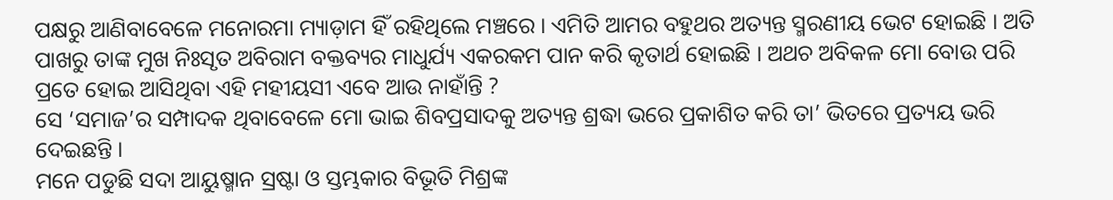ପକ୍ଷରୁ ଆଣିବାବେଳେ ମନୋରମା ମ୍ୟାଡ଼ାମ ହିଁ ରହିଥିଲେ ମଞ୍ଚରେ । ଏମିତି ଆମର ବହୁଥର ଅତ୍ୟନ୍ତ ସ୍ମରଣୀୟ ଭେଟ ହୋଇଛି । ଅତି ପାଖରୁ ତାଙ୍କ ମୁଖ ନିଃସୃତ ଅବିରାମ ବକ୍ତବ୍ୟର ମାଧୁର୍ଯ୍ୟ ଏକରକମ ପାନ କରି କୃତାର୍ଥ ହୋଇଛି । ଅଥଚ ଅବିକଳ ମୋ ବୋଉ ପରି ପ୍ରତେ ହୋଇ ଆସିଥିବା ଏହି ମହୀୟସୀ ଏବେ ଆଉ ନାହାଁନ୍ତି ?
ସେ ‘ସମାଜ’ର ସମ୍ପାଦକ ଥିବାବେଳେ ମୋ ଭାଇ ଶିବପ୍ରସାଦକୁ ଅତ୍ୟନ୍ତ ଶ୍ରଦ୍ଧା ଭରେ ପ୍ରକାଶିତ କରି ତା’ ଭିତରେ ପ୍ରତ୍ୟୟ ଭରି ଦେଇଛନ୍ତି ।
ମନେ ପଡୁଛି ସଦା ଆୟୁଷ୍ମାନ ସ୍ରଷ୍ଟା ଓ ସ୍ତମ୍ଭକାର ବିଭୂତି ମିଶ୍ରଙ୍କ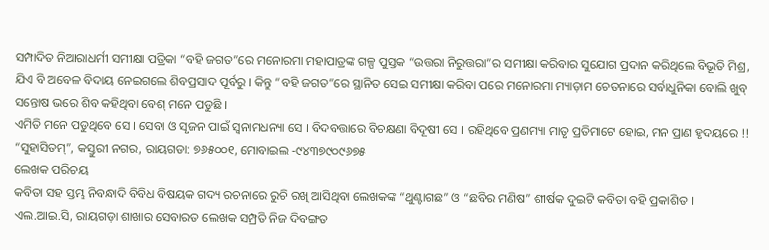ସମ୍ପାଦିତ ନିଆରାଧର୍ମୀ ସମୀକ୍ଷା ପତ୍ରିକା “ବହି ଜଗତ”ରେ ମନୋରମା ମହାପାତ୍ରଙ୍କ ଗଳ୍ପ ପୁସ୍ତକ “ଉତ୍ତରା ନିରୁତ୍ତରା”ର ସମୀକ୍ଷା କରିବାର ସୁଯୋଗ ପ୍ରଦାନ କରିଥିଲେ ବିଭୂତି ମିଶ୍ର, ଯିଏ ବି ଅବେଳ ବିଦାୟ ନେଇଗଲେ ଶିବପ୍ରସାଦ ପୂର୍ବରୁ । କିନ୍ତୁ “ବହି ଜଗତ”ରେ ସ୍ଥାନିତ ସେଇ ସମୀକ୍ଷା କରିବା ପରେ ମନୋରମା ମ୍ୟାଡ଼ାମ ଚେତନାରେ ସର୍ବାଧୁନିକା ବୋଲି ଖୁବ୍ ସନ୍ତୋଷ ଭରେ ଶିବ କହିଥିବା ବେଶ୍ ମନେ ପଡୁଛି ।
ଏମିତି ମନେ ପଡୁଥିବେ ସେ । ସେବା ଓ ସୃଜନ ପାଇଁ ସ୍ୱନାମଧନ୍ୟା ସେ । ବିଦବତ୍ତାରେ ବିଚକ୍ଷଣା ବିଦୂଷୀ ସେ । ରହିଥିବେ ପ୍ରଣମ୍ୟା ମାତୃ ପ୍ରତିମାଟେ ହୋଇ, ମନ ପ୍ରାଣ ହୃଦୟରେ !!
“ସୁହାସିତମ୍”, କସ୍ତୁରୀ ନଗର, ରାୟଗଡା: ୭୬୫୦୦୧, ମୋବାଇଲ -୯୪୩୭୯୦୯୬୭୫
ଲେଖକ ପରିଚୟ
କବିତା ସହ ସ୍ତମ୍ଭ ନିବନ୍ଧାଦି ବିବିଧ ବିଷୟକ ଗଦ୍ୟ ରଚନାରେ ରୁଚି ରଖି ଆସିଥିବା ଲେଖକଙ୍କ “ଥୁଣ୍ଟାଗଛ” ଓ “ଛବିର ମଣିଷ” ଶୀର୍ଷକ ଦୁଇଟି କବିତା ବହି ପ୍ରକାଶିତ । ଏଲ.ଆଇ.ସି, ରାୟଗଡ଼ା ଶାଖାର ସେବାରତ ଲେଖକ ସମ୍ପ୍ରତି ନିଜ ଦିବଙ୍ଗତ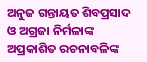ଅନୁଜ ଗନ୍ତାୟତ ଶିବପ୍ରସାଦ ଓ ଅଗ୍ରଜା ନିର୍ମଳାଙ୍କ ଅପ୍ରକାଶିତ ରଚନାବଳିଙ୍କ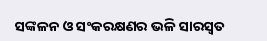ସଙ୍କଳନ ଓ ସଂକରକ୍ଷଣର ଭଳି ସାରସ୍ୱତ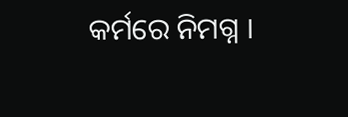କର୍ମରେ ନିମଗ୍ନ ।